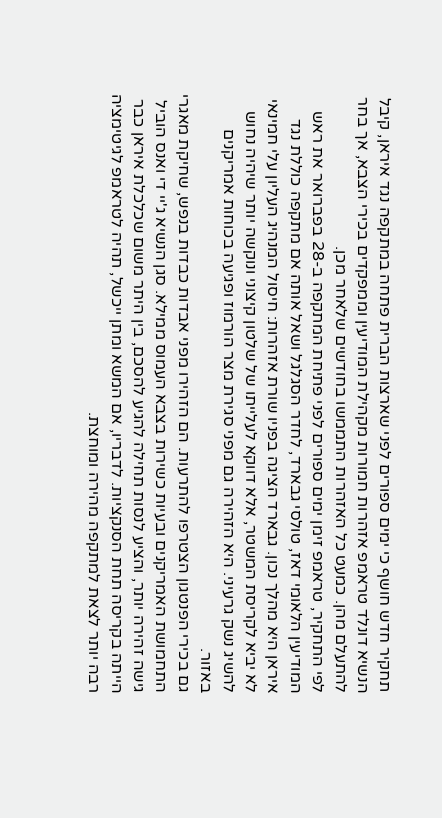תחקיר חדש חושף כי ימים ספורים לפני שארצות הברית פתחה במתקפה נגד איראן, קיבל הנשיא דונלד טראמפ אזהרות חמורות מקהילת המודיעין וממפקדים בכירי הצבא, אך בחר להתעלם מהן. כמעט כל האזהרות התממשו בחודשים שלאחר מכן.
לפי התחקיר, טראמפ זימן ימים ספורים לפני פתיחת המתקפה ב-28 בפברואר את ראש המודיעין הלאומי דאז, טולסי גבארד, לחדר הסגלגל ושאל אותה אם מתקפה כוללת נגד איראן היא מהלך נכון. גבארד הציגה בפניו שורת אזהרות: חיסול המנהיג העליון עלי חמינאי לא יביא לקריסת המשטר, אלא דווקא לעלייתו של שלטון קיצוני ונוקשה יותר שיהיה נחוש להשיג נשק גרעיני. היא הזהירה גם מפני סגירת מצר הורמוז ופגיעה בכוחות אמריקנים באזור.
גם בכירי הפנטגון הצטרפו להתרעות. הם הזהירו מפני אבדות כבדות בנפש, שחיקת מאגרי התחמושת האמריקנים ובעיות כשירות בצבא העמוס ממילא. סגן הנשיא ג'יי די ואנס הוביל גישה זהירה יותר, והציע לנסות תחילה להגיע להסכם, בין היתר משום שכלכלת איראן כבר הייתה בקריסה תחת הסנקציות. לדבריו, אם המשא ומתן ייכשל, תהיה לטראמפ לגיטימציה רבה יותר לצאת למתקפה מהירה ומוחצת.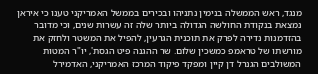מנגד, ראש הממשלה בנימין נתניהו ובכירים בממשל האמריקני טענו כי איראן נמצאת בנקודת החולשה הגדולה ביותר שלה זה עשרות שנים, וכי מדובר בהזדמנות נדירה לפרק את תוכנית הגרעין, להפיל את המשטר ולחזק את מורשתו של טראמפ כמשכין שלום. שר ההגנה פיט הגסת', יו"ר המטות המשולבים הגנרל דן קיין ומפקד פיקוד המרכז האמריקני, האדמירל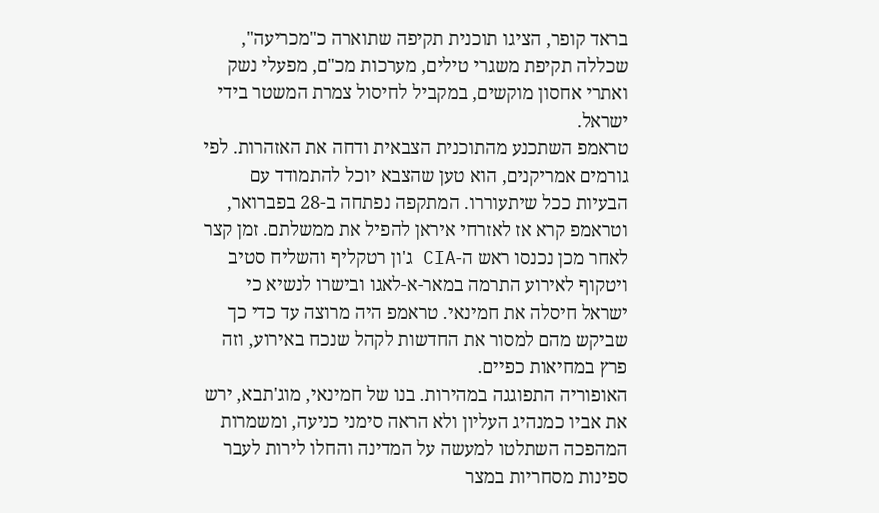בראד קופר, הציגו תוכנית תקיפה שתוארה כ"מכריעה", שכללה תקיפת משגרי טילים, מערכות מכ"ם, מפעלי נשק ואתרי אחסון מוקשים, במקביל לחיסול צמרת המשטר בידי ישראל.
טראמפ השתכנע מהתוכנית הצבאית ודחה את האזהרות. לפי גורמים אמריקנים, הוא טען שהצבא יוכל להתמודד עם הבעיות ככל שיתעוררו. המתקפה נפתחה ב-28 בפברואר, וטראמפ קרא אז לאזרחי איראן להפיל את ממשלתם. זמן קצר לאחר מכן נכנסו ראש ה-CIA ג'ון רטקליף והשליח סטיב ויטקוף לאירוע התרמה במאר-א-לאגו ובישרו לנשיא כי ישראל חיסלה את חמינאי. טראמפ היה מרוצה עד כדי כך שביקש מהם למסור את החדשות לקהל שנכח באירוע, וזה פרץ במחיאות כפיים.
האופוריה התפוגגה במהירות. בנו של חמינאי, מוג'תבא, ירש את אביו כמנהיג העליון ולא הראה סימני כניעה, ומשמרות המהפכה השתלטו למעשה על המדינה והחלו לירות לעבר ספינות מסחריות במצר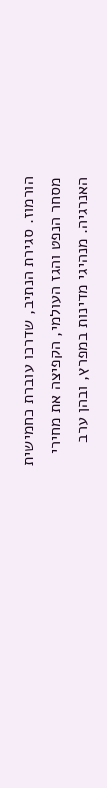הורמוז. סגירת הנתיב, שדרכו עוברת כחמישית מסחר הנפט והגז העולמי, הקפיצה את מחירי האנרגיה. מנהיגי מדינות במפרץ, ובהן ערב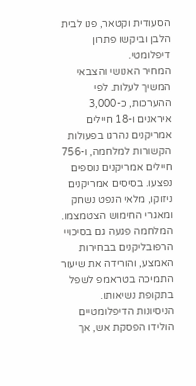הסעודית וקטאר, פנו לבית הלבן וביקשו פתרון דיפלומטי.
המחיר האנושי והצבאי המשיך לעלות. לפי ההערכות, כ-3,000 איראנים ו-18 חיילים אמריקנים נהרגו בפעולות הקשורות למלחמה, ו-756 חיילים אמריקנים נוספים נפצעו. בסיסים אמריקנים ניזוקו, מלאי הנפט נשחק ומאגרי החימוש הצטמצמו. המלחמה פגעה גם בסיכויי הרפובליקנים בבחירות האמצע, והורידה את שיעור התמיכה בטראמפ לשפל בתקופת נשיאותו.
הניסיונות הדיפלומטיים הולידו הפסקת אש, אך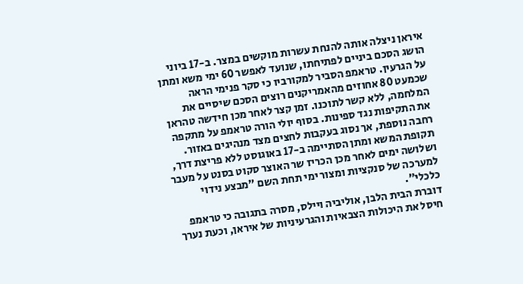איראן ניצלה אותה להנחת עשרות מוקשים במצר. ב-17 ביוני הושג הסכם ביניים לפתיחתו, שנועד לאפשר 60 ימי משא ומתן על הגרעין. טראמפ הסביר למקורביו כי סקר פנימי הראה שכמעט 80 אחוזים מהאמריקנים רוצים הסכם שיסיים את המלחמה, ללא קשר לתוכנו. זמן קצר לאחר מכן חידשה טהראן את התקיפות נגד ספינות. בסוף יולי הורה טראמפ על מתקפה רחבה נוספת, אך נסוג בעקבות לחצים מצד מנהיגים באזור. תקופת המשא ומתן הסתיימה ב-17 באוגוסט ללא פריצת דרך, ושלושה ימים לאחר מכן הכריז שר האוצר סקוט בסנט על מעבר למערכה של סנקציות ומצור ימי תחת השם "מבצע נידוי כלכלי".
דוברת הבית הלבן, אוליביה ויילס, מסרה בתגובה כי טראמפ חיסל את היכולות הצבאיות והגרעיניות של איראן, וכעת נערך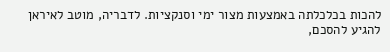להכות בכלכלתה באמצעות מצור ימי וסנקציות. לדבריה, מוטב לאיראן להגיע להסכם,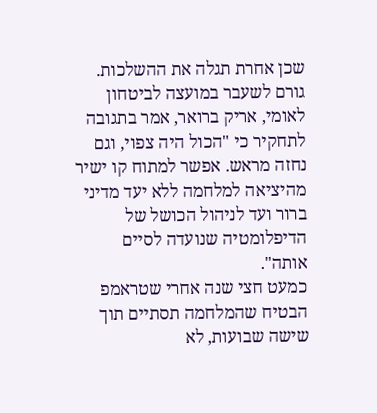שכן אחרת תגלה את ההשלכות. גורם לשעבר במועצה לביטחון לאומי, אריק ברואר, אמר בתגובה לתחקיר כי "הכול היה צפוי, וגם נחזה מראש. אפשר למתוח קו ישיר מהיציאה למלחמה ללא יעד מדיני ברור ועד לניהול הכושל של הדיפלומטיה שנועדה לסיים אותה".
כמעט חצי שנה אחרי שטראמפ הבטיח שהמלחמה תסתיים תוך שישה שבועות, לא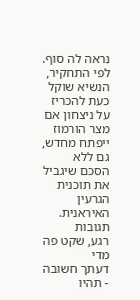נראה לה סוף. לפי התחקיר, הנשיא שוקל כעת להכריז על ניצחון אם מצר הורמוז ייפתח מחדש, גם ללא הסכם שיגביל את תוכנית הגרעין האיראנית.
תגובות
רגע, שקט פה מדי
דעתך חשובה - תהיו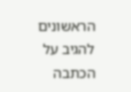הראשונים להגיב על הכתבה